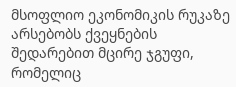მსოფლიო ეკონომიკის რუკაზე არსებობს ქვეყნების შედარებით მცირე ჯგუფი, რომელიც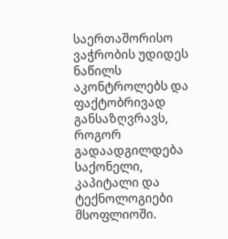საერთაშორისო ვაჭრობის უდიდეს ნაწილს აკონტროლებს და ფაქტობრივად განსაზღვრავს, როგორ გადაადგილდება საქონელი, კაპიტალი და ტექნოლოგიები მსოფლიოში.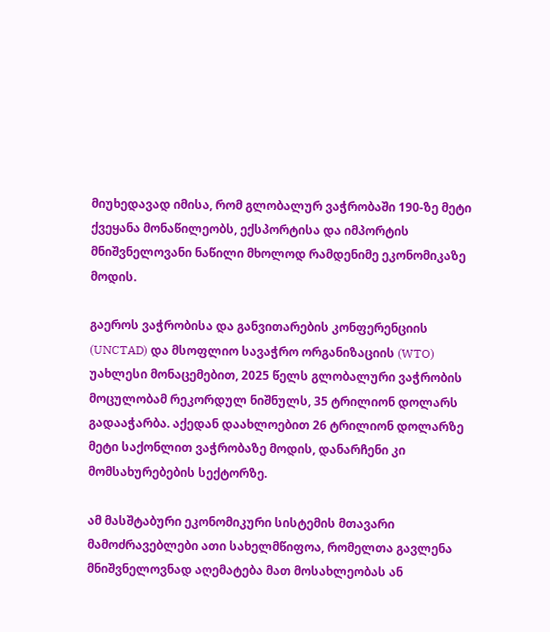მიუხედავად იმისა, რომ გლობალურ ვაჭრობაში 190-ზე მეტი ქვეყანა მონაწილეობს, ექსპორტისა და იმპორტის მნიშვნელოვანი ნაწილი მხოლოდ რამდენიმე ეკონომიკაზე მოდის.

გაეროს ვაჭრობისა და განვითარების კონფერენციის (UNCTAD) და მსოფლიო სავაჭრო ორგანიზაციის (WTO) უახლესი მონაცემებით, 2025 წელს გლობალური ვაჭრობის მოცულობამ რეკორდულ ნიშნულს, 35 ტრილიონ დოლარს გადააჭარბა. აქედან დაახლოებით 26 ტრილიონ დოლარზე მეტი საქონლით ვაჭრობაზე მოდის, დანარჩენი კი მომსახურებების სექტორზე.

ამ მასშტაბური ეკონომიკური სისტემის მთავარი მამოძრავებლები ათი სახელმწიფოა, რომელთა გავლენა მნიშვნელოვნად აღემატება მათ მოსახლეობას ან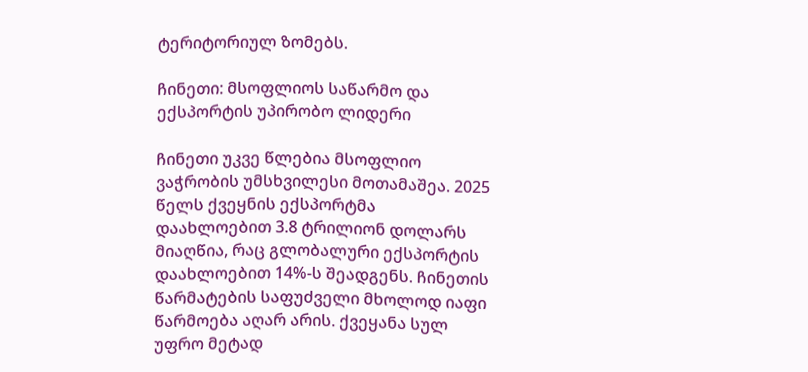ტერიტორიულ ზომებს.

ჩინეთი: მსოფლიოს საწარმო და ექსპორტის უპირობო ლიდერი

ჩინეთი უკვე წლებია მსოფლიო ვაჭრობის უმსხვილესი მოთამაშეა. 2025 წელს ქვეყნის ექსპორტმა დაახლოებით 3.8 ტრილიონ დოლარს მიაღწია, რაც გლობალური ექსპორტის დაახლოებით 14%-ს შეადგენს. ჩინეთის წარმატების საფუძველი მხოლოდ იაფი წარმოება აღარ არის. ქვეყანა სულ უფრო მეტად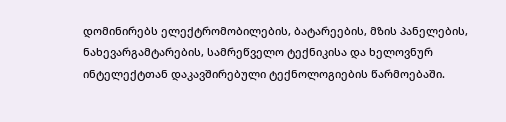დომინირებს ელექტრომობილების, ბატარეების, მზის პანელების, ნახევარგამტარების, სამრეწველო ტექნიკისა და ხელოვნურ ინტელექტთან დაკავშირებული ტექნოლოგიების წარმოებაში.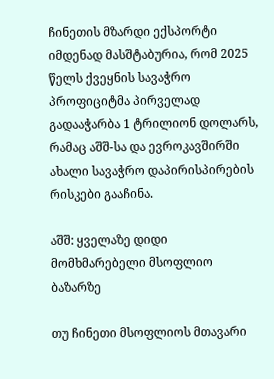ჩინეთის მზარდი ექსპორტი იმდენად მასშტაბურია, რომ 2025 წელს ქვეყნის სავაჭრო პროფიციტმა პირველად გადააჭარბა 1 ტრილიონ დოლარს, რამაც აშშ-სა და ევროკავშირში ახალი სავაჭრო დაპირისპირების რისკები გააჩინა.

აშშ: ყველაზე დიდი მომხმარებელი მსოფლიო ბაზარზე

თუ ჩინეთი მსოფლიოს მთავარი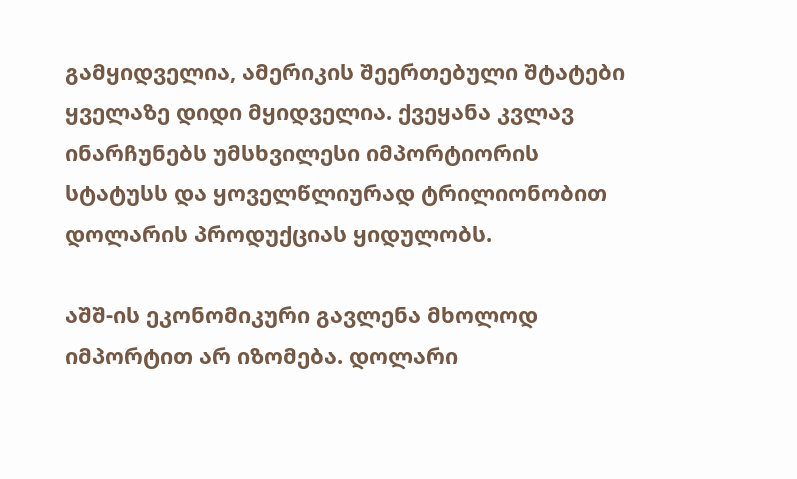გამყიდველია, ამერიკის შეერთებული შტატები ყველაზე დიდი მყიდველია. ქვეყანა კვლავ ინარჩუნებს უმსხვილესი იმპორტიორის სტატუსს და ყოველწლიურად ტრილიონობით დოლარის პროდუქციას ყიდულობს.

აშშ-ის ეკონომიკური გავლენა მხოლოდ იმპორტით არ იზომება. დოლარი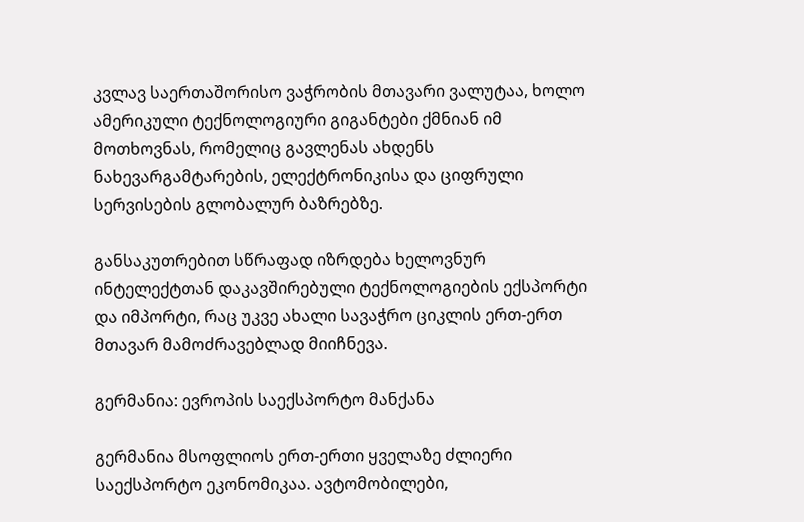კვლავ საერთაშორისო ვაჭრობის მთავარი ვალუტაა, ხოლო ამერიკული ტექნოლოგიური გიგანტები ქმნიან იმ მოთხოვნას, რომელიც გავლენას ახდენს ნახევარგამტარების, ელექტრონიკისა და ციფრული სერვისების გლობალურ ბაზრებზე.

განსაკუთრებით სწრაფად იზრდება ხელოვნურ ინტელექტთან დაკავშირებული ტექნოლოგიების ექსპორტი და იმპორტი, რაც უკვე ახალი სავაჭრო ციკლის ერთ-ერთ მთავარ მამოძრავებლად მიიჩნევა.

გერმანია: ევროპის საექსპორტო მანქანა

გერმანია მსოფლიოს ერთ-ერთი ყველაზე ძლიერი საექსპორტო ეკონომიკაა. ავტომობილები,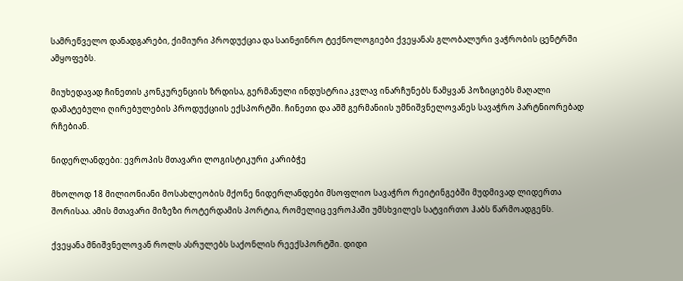სამრეწველო დანადგარები, ქიმიური პროდუქცია და საინჟინრო ტექნოლოგიები ქვეყანას გლობალური ვაჭრობის ცენტრში ამყოფებს.

მიუხედავად ჩინეთის კონკურენციის ზრდისა, გერმანული ინდუსტრია კვლავ ინარჩუნებს წამყვან პოზიციებს მაღალი დამატებული ღირებულების პროდუქციის ექსპორტში. ჩინეთი და აშშ გერმანიის უმნიშვნელოვანეს სავაჭრო პარტნიორებად რჩებიან.

ნიდერლანდები: ევროპის მთავარი ლოგისტიკური კარიბჭე

მხოლოდ 18 მილიონიანი მოსახლეობის მქონე ნიდერლანდები მსოფლიო სავაჭრო რეიტინგებში მუდმივად ლიდერთა შორისაა. ამის მთავარი მიზეზი როტერდამის პორტია, რომელიც ევროპაში უმსხვილეს სატვირთო ჰაბს წარმოადგენს.

ქვეყანა მნიშვნელოვან როლს ასრულებს საქონლის რეექსპორტში. დიდი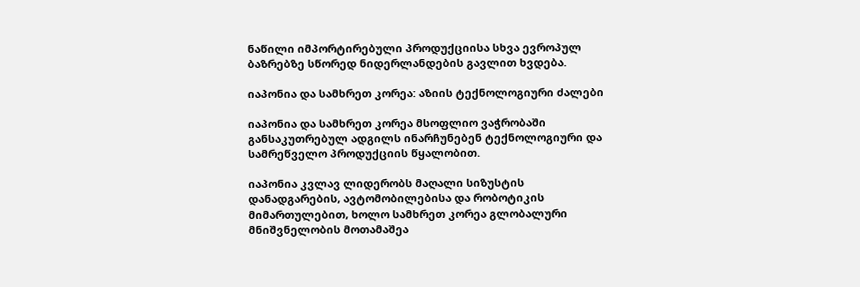ნაწილი იმპორტირებული პროდუქციისა სხვა ევროპულ ბაზრებზე სწორედ ნიდერლანდების გავლით ხვდება.

იაპონია და სამხრეთ კორეა: აზიის ტექნოლოგიური ძალები

იაპონია და სამხრეთ კორეა მსოფლიო ვაჭრობაში განსაკუთრებულ ადგილს ინარჩუნებენ ტექნოლოგიური და სამრეწველო პროდუქციის წყალობით.

იაპონია კვლავ ლიდერობს მაღალი სიზუსტის დანადგარების, ავტომობილებისა და რობოტიკის მიმართულებით, ხოლო სამხრეთ კორეა გლობალური მნიშვნელობის მოთამაშეა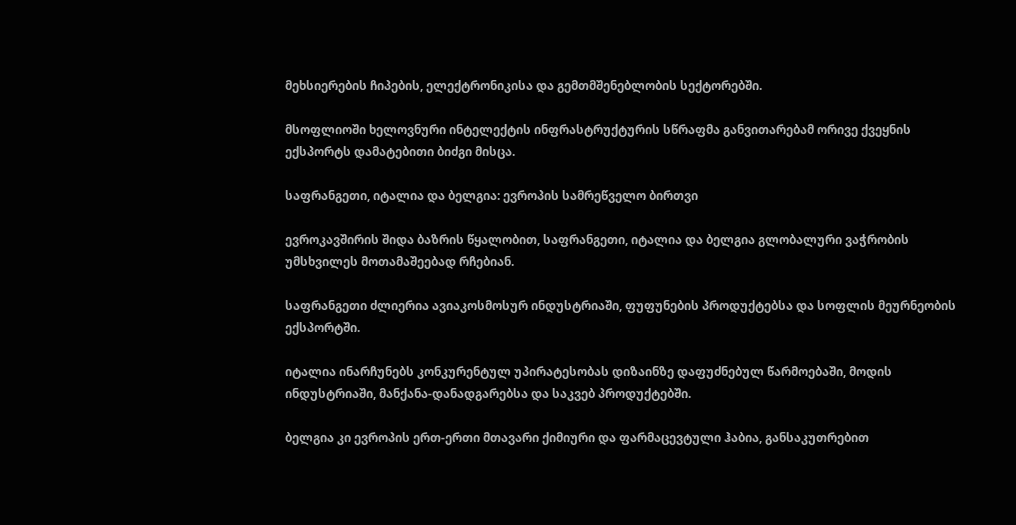მეხსიერების ჩიპების, ელექტრონიკისა და გემთმშენებლობის სექტორებში.

მსოფლიოში ხელოვნური ინტელექტის ინფრასტრუქტურის სწრაფმა განვითარებამ ორივე ქვეყნის ექსპორტს დამატებითი ბიძგი მისცა.

საფრანგეთი, იტალია და ბელგია: ევროპის სამრეწველო ბირთვი

ევროკავშირის შიდა ბაზრის წყალობით, საფრანგეთი, იტალია და ბელგია გლობალური ვაჭრობის უმსხვილეს მოთამაშეებად რჩებიან.

საფრანგეთი ძლიერია ავიაკოსმოსურ ინდუსტრიაში, ფუფუნების პროდუქტებსა და სოფლის მეურნეობის ექსპორტში.

იტალია ინარჩუნებს კონკურენტულ უპირატესობას დიზაინზე დაფუძნებულ წარმოებაში, მოდის ინდუსტრიაში, მანქანა-დანადგარებსა და საკვებ პროდუქტებში.

ბელგია კი ევროპის ერთ-ერთი მთავარი ქიმიური და ფარმაცევტული ჰაბია, განსაკუთრებით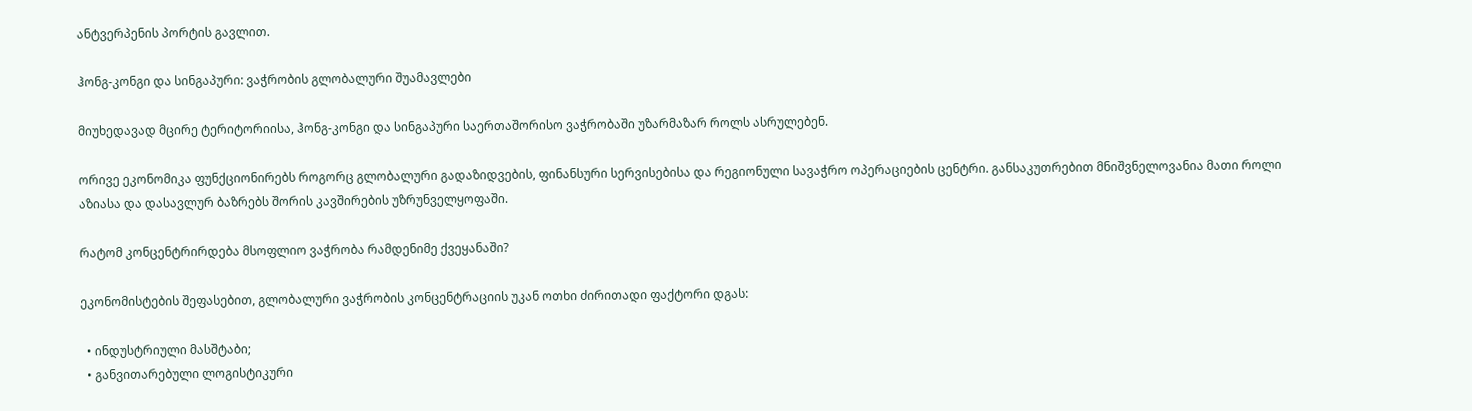ანტვერპენის პორტის გავლით.

ჰონგ-კონგი და სინგაპური: ვაჭრობის გლობალური შუამავლები

მიუხედავად მცირე ტერიტორიისა, ჰონგ-კონგი და სინგაპური საერთაშორისო ვაჭრობაში უზარმაზარ როლს ასრულებენ.

ორივე ეკონომიკა ფუნქციონირებს როგორც გლობალური გადაზიდვების, ფინანსური სერვისებისა და რეგიონული სავაჭრო ოპერაციების ცენტრი. განსაკუთრებით მნიშვნელოვანია მათი როლი აზიასა და დასავლურ ბაზრებს შორის კავშირების უზრუნველყოფაში.

რატომ კონცენტრირდება მსოფლიო ვაჭრობა რამდენიმე ქვეყანაში?

ეკონომისტების შეფასებით, გლობალური ვაჭრობის კონცენტრაციის უკან ოთხი ძირითადი ფაქტორი დგას:

  • ინდუსტრიული მასშტაბი;
  • განვითარებული ლოგისტიკური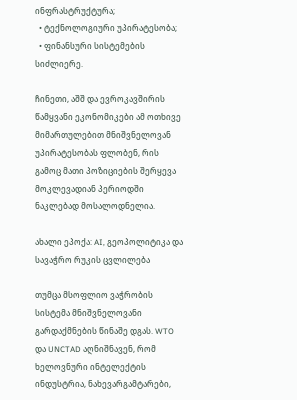ინფრასტრუქტურა;
  • ტექნოლოგიური უპირატესობა;
  • ფინანსური სისტემების სიძლიერე.

ჩინეთი, აშშ და ევროკავშირის წამყვანი ეკონომიკები ამ ოთხივე მიმართულებით მნიშვნელოვან უპირატესობას ფლობენ, რის გამოც მათი პოზიციების შერყევა მოკლევადიან პერიოდში ნაკლებად მოსალოდნელია.

ახალი ეპოქა: AI, გეოპოლიტიკა და სავაჭრო რუკის ცვლილება

თუმცა მსოფლიო ვაჭრობის სისტემა მნიშვნელოვანი გარდაქმნების წინაშე დგას. WTO და UNCTAD აღნიშნავენ, რომ ხელოვნური ინტელექტის ინდუსტრია, ნახევარგამტარები,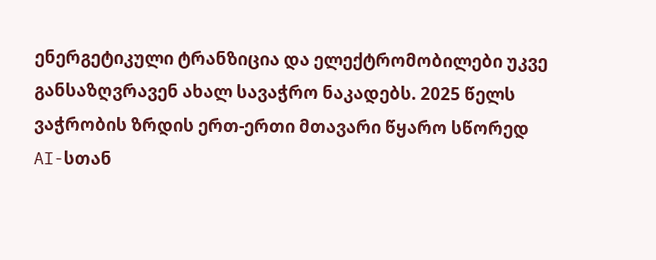ენერგეტიკული ტრანზიცია და ელექტრომობილები უკვე განსაზღვრავენ ახალ სავაჭრო ნაკადებს. 2025 წელს ვაჭრობის ზრდის ერთ-ერთი მთავარი წყარო სწორედ AI-სთან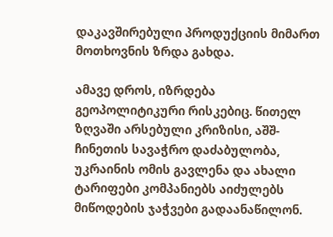დაკავშირებული პროდუქციის მიმართ მოთხოვნის ზრდა გახდა.

ამავე დროს, იზრდება გეოპოლიტიკური რისკებიც. წითელ ზღვაში არსებული კრიზისი, აშშ-ჩინეთის სავაჭრო დაძაბულობა, უკრაინის ომის გავლენა და ახალი ტარიფები კომპანიებს აიძულებს მიწოდების ჯაჭვები გადაანაწილონ.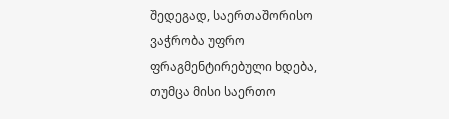შედეგად, საერთაშორისო ვაჭრობა უფრო ფრაგმენტირებული ხდება, თუმცა მისი საერთო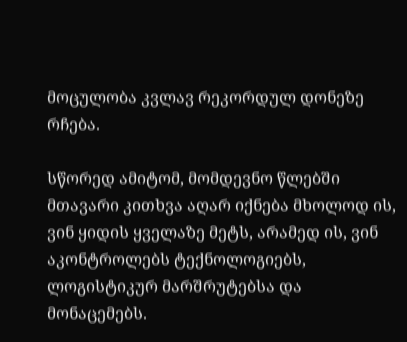მოცულობა კვლავ რეკორდულ დონეზე რჩება.

სწორედ ამიტომ, მომდევნო წლებში მთავარი კითხვა აღარ იქნება მხოლოდ ის, ვინ ყიდის ყველაზე მეტს, არამედ ის, ვინ აკონტროლებს ტექნოლოგიებს, ლოგისტიკურ მარშრუტებსა და მონაცემებს.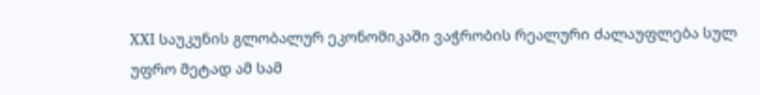XXI საუკუნის გლობალურ ეკონომიკაში ვაჭრობის რეალური ძალაუფლება სულ უფრო მეტად ამ სამ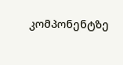კომპონენტზე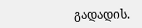გადადის.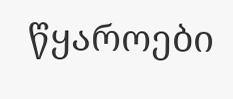წყაროები